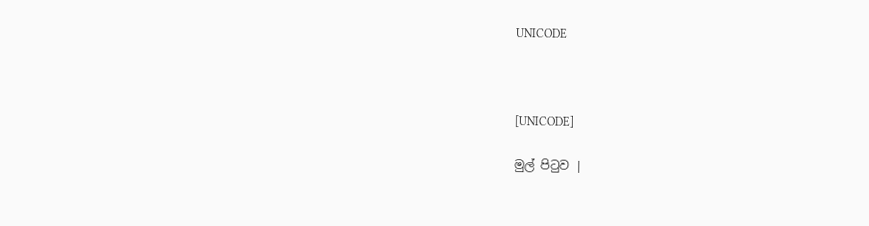UNICODE



[UNICODE]

මුල් පිටුව |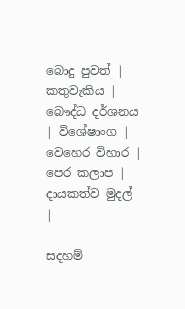බොදු පුවත් | කතුවැකිය | බෞද්ධ දර්ශනය | විශේෂාංග | වෙහෙර විහාර | පෙර කලාප | දායකත්ව මුදල් |

සදහම්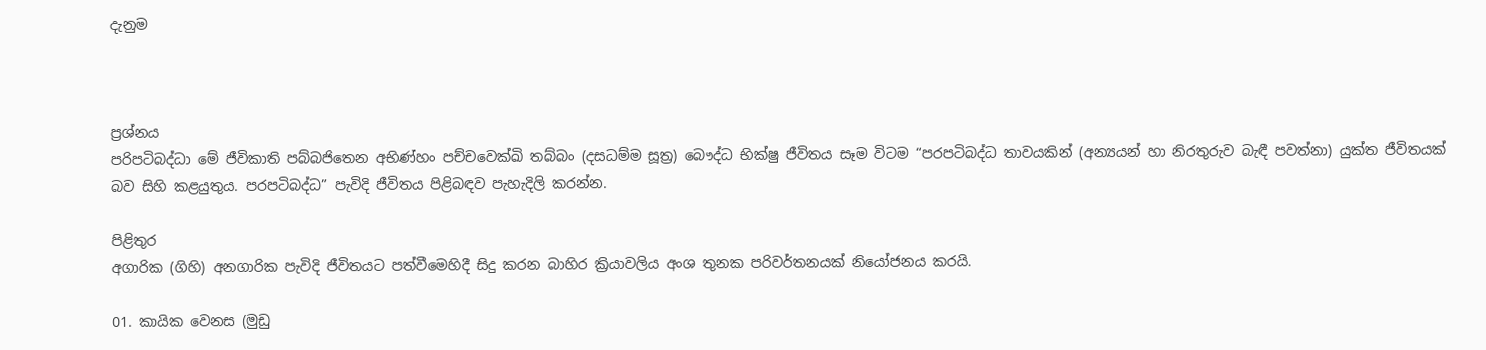දැනුම



ප්‍රශ්නය
පරිපටිබද්ධා මේ ජීවිකාති පබ්බජිතෙන අභිණ්හං පච්චවෙක්ඛි තබ්බං (දසධම්ම සූත්‍ර) බෞද්ධ භික්ෂු ජීවිතය සෑම විටම “පරපටිබද්ධ තාවයකින් (අන්‍යයන් හා නිරතුරුව බැඳී පවත්නා) යුක්ත ජීවිතයක් බව සිහි කළයුතුය. පරපටිබද්ධ” පැවිදි ජීවිතය පිළිබඳව පැහැදිලි කරන්න.

පිළිතුර
අගාරික (ගිහි) අනගාරික පැවිදි ජීවිතයට පත්වීමෙහිදී සිදු කරන බාහිර ක්‍රියාවලිය අංශ තුනක පරිවර්තනයක් නියෝජනය කරයි.

01. කායික වෙනස (මුඩු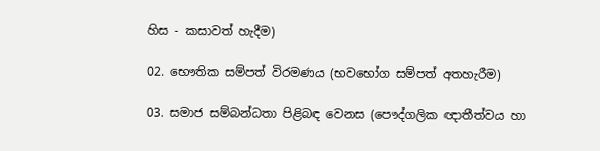හිස - කසාවත් හැදීම)

02. භෞතික සම්පත් විරමණය (භවභෝග සම්පත් අතහැරීම)

03. සමාජ සම්බන්ධතා පිළිබඳ වෙනස (පෞද්ගලික ඥාතීත්වය හා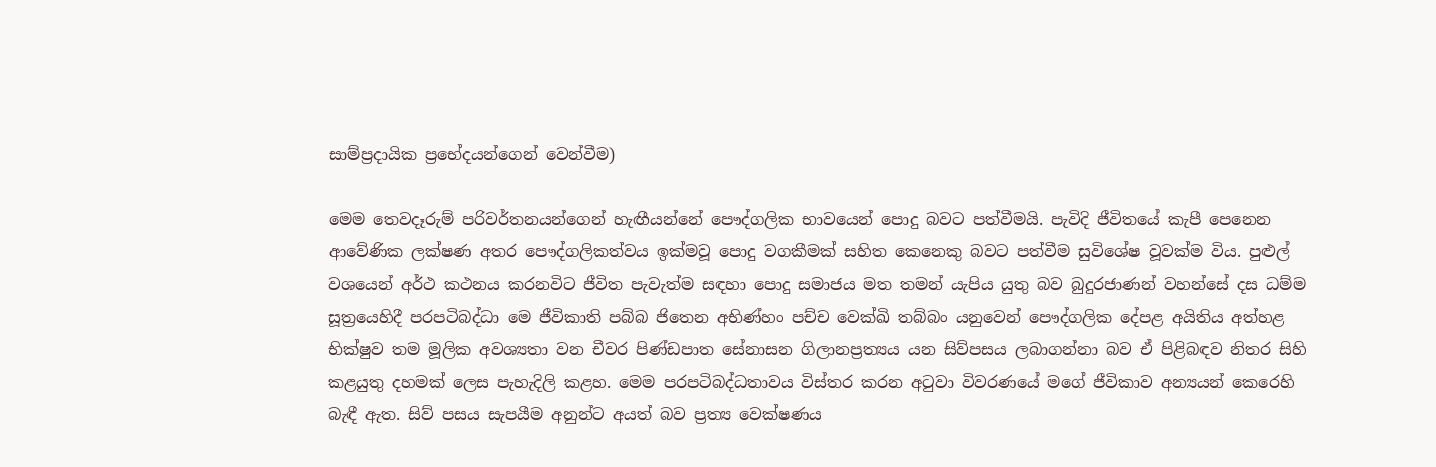සාම්ප්‍රදායික ප්‍රභේදයන්ගෙන් වෙන්වීම)

මෙම තෙවදෑරුම් පරිවර්තනයන්ගෙන් හැඟීයන්නේ පෞද්ගලික භාවයෙන් පොදු බවට පත්වීමයි. පැවිදි ජීවිතයේ කැපී පෙනෙන ආවේණික ලක්ෂණ අතර පෞද්ගලිකත්වය ඉක්මවූ පොදු වගකීමක් සහිත කෙනෙකු බවට පත්වීම සුවිශේෂ වූවක්ම විය. පුළුල් වශයෙන් අර්ථ කථනය කරනවිට ජීවිත පැවැත්ම සඳහා පොදු සමාජය මත තමන් යැපිය යුතු බව බුදුරජාණන් වහන්සේ දස ධම්ම සූත්‍රයෙහිදී පරපටිබද්ධා මෙ ජීවිකාති පබ්බ ජිතෙන අභිණ්හං පච්ච වෙක්ඛි තබ්බං යනුවෙන් පෞද්ගලික දේපළ අයිතිය අත්හළ භික්ෂුව තම මූලික අවශ්‍යතා වන චීවර පිණ්ඩපාත සේනාසන ගිලානප්‍රත්‍යය යන සිව්පසය ලබාගන්නා බව ඒ පිළිබඳව නිතර සිහි කළයුතු දහමක් ලෙස පැහැදිලි කළහ. මෙම පරපටිබද්ධතාවය විස්තර කරන අටුවා විවරණයේ මගේ ජීවිකාව අන්‍යයන් කෙරෙහි බැඳී ඇත. සිව් පසය සැපයීම අනුන්ට අයත් බව ප්‍රත්‍ය වෙක්ෂණය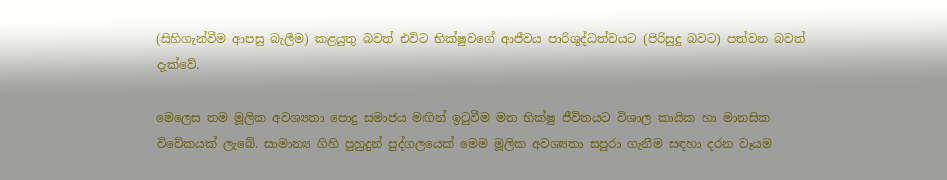(සිහිගැන්වීම ආපසු බැලීම) කළයුතු බවත් එවිට භික්ෂුවගේ ආජීවය පාරිශුද්ධත්වයට (පිරිසුදු බවට) පත්වන බවත් දැක්වේ.

මෙලෙස තම මූලික අවශ්‍යතා පොදු සමාජය මඟින් ඉටුවීම මත භික්ෂු ජීවිතයට විශාල කායික හා මානසික විවේකයක් ලැබේ. සාමාන්‍ය ගිහි පුහුදුන් පුද්ගලයෙක් මෙම මූලික අවශ්‍යතා සපුරා ගැනීම සඳහා දරන වෑයම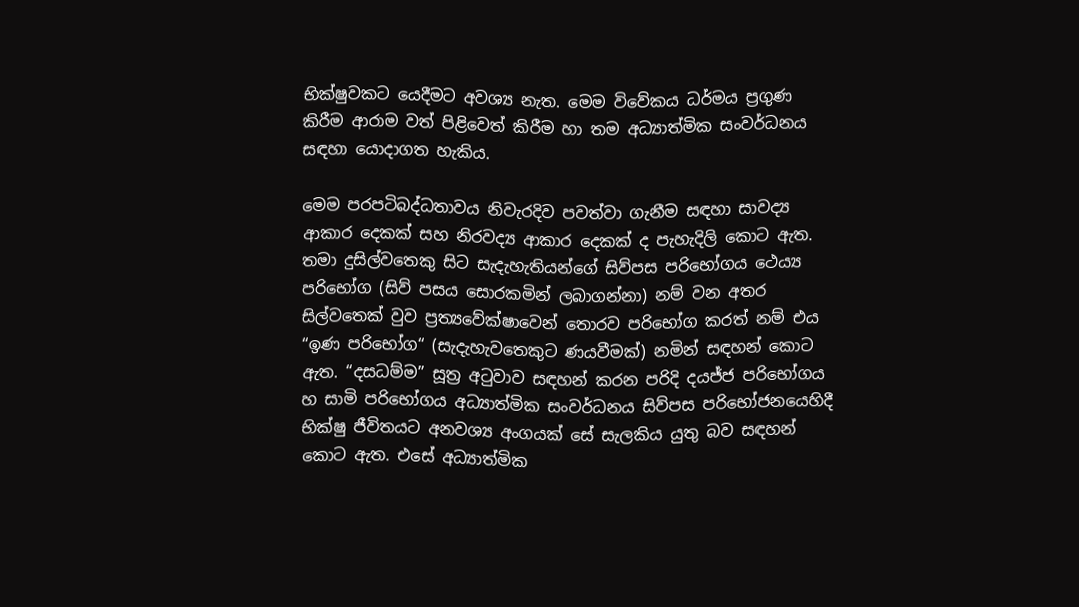භික්ෂුවකට යෙදීමට අවශ්‍ය නැත. මෙම විවේකය ධර්මය ප්‍රගුණ කිරීම ආරාම වත් පිළිවෙත් කිරීම හා තම අධ්‍යාත්මික සංවර්ධනය සඳහා යොදාගත හැකිය.

මෙම පරපටිබද්ධතාවය නිවැරදිව පවත්වා ගැනීම සඳහා සාවද්‍ය ආකාර දෙකක් සහ නිරවද්‍ය ආකාර දෙකක් ද පැහැදිලි කොට ඇත. තමා දුසිල්වතෙකු සිට සැදැහැතියන්ගේ සිව්පස පරිභෝගය ථෙය්‍ය පරිභෝග (සිව් පසය සොරකමින් ලබාගන්නා) නම් වන අතර සිල්වතෙක් වුව ප්‍රත්‍යවේක්ෂාවෙන් තොරව පරිභෝග කරත් නම් එය “ඉණ පරිභෝග“ (සැදැහැවතෙකුට ණයවීමක්) නමින් සඳහන් කොට ඇත. “දසධම්ම” සූත්‍ර අටුවාව සඳහන් කරන පරිදි දයජ්ජ පරිභෝගය හ සාමි පරිභෝගය අධ්‍යාත්මික සංවර්ධනය සිව්පස පරිභෝජනයෙහිදී භික්ෂු ජීවිතයට අනවශ්‍ය අංගයක් සේ සැලකිය යුතු බව සඳහන් කොට ඇත. එසේ අධ්‍යාත්මික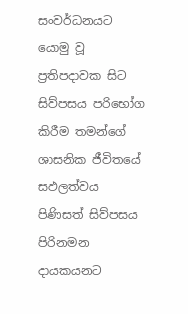සංවර්ධනයට යොමු වූ ප්‍රතිපදාවක සිට සිව්පසය පරිභෝග කිරීම තමන්ගේ ශාසනික ජීවිතයේ සඵලත්වය පිණිසත් සිව්පසය පිරිනමන දායකයනට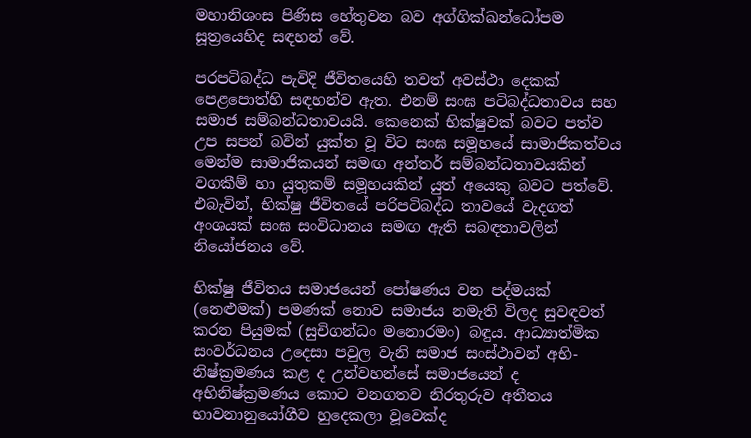මහානිශංස පිණිස හේතුවන බව අග්ගික්ඛන්ධෝපම සූත්‍රයෙහිද සඳහන් වේ.

පරපටිබද්ධ පැවිදි ජීවිතයෙහි තවත් අවස්ථා දෙකක් පෙළපොත්හි සඳහන්ව ඇත. එනම් සංඝ පටිබද්ධතාවය සහ සමාජ සම්බන්ධතාවයයි. කෙනෙක් භික්ෂුවක් බවට පත්ව උප සපන් බවින් යුක්ත වූ විට සංඝ සමූහයේ සාමාජිකත්වය මෙන්ම සාමාජිකයන් සමඟ අන්තර් සම්බන්ධතාවයකින් වගකීම් හා යුතුකම් සමූහයකින් යුත් අයෙකු බවට පත්වේ. එබැවින්, භික්ෂු ජීවිතයේ පරිපටිබද්ධ තාවයේ වැදගත් අංශයක් සංඝ සංවිධානය සමඟ ඇති සබඳතාවලින් නියෝජනය වේ.

භික්ෂු ජීවිතය සමාජයෙන් පෝෂණය වන පද්මයක් (නෙළුමක්) පමණක් නොව සමාජය නමැති විලද සුවඳවත් කරන පියුමක් (සුචිගන්ධං මනොරමං) බඳුය. ආධ්‍යාත්මික සංවර්ධනය උදෙසා පවුල වැනි සමාජ සංස්ථාවන් අභි- නිෂ්ක්‍රමණය කළ ද උන්වහන්සේ සමාජයෙන් ද අභිනිෂ්ක්‍රමණය කොට වනගතව නිරතුරුව අතීතය භාවනානුයෝගීව හුදෙකලා වූවෙක්ද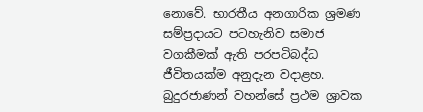නොවේ. භාරතීය අනගාරික ශ්‍රමණ සම්ප්‍රදායට පටහැනිව සමාජ වගකීමක් ඇති පරපටිබද්ධ ජීවිතයක්ම අනුදැන වදාළහ. බුදුරජාණන් වහන්සේ ප්‍රථම ශ්‍රාවක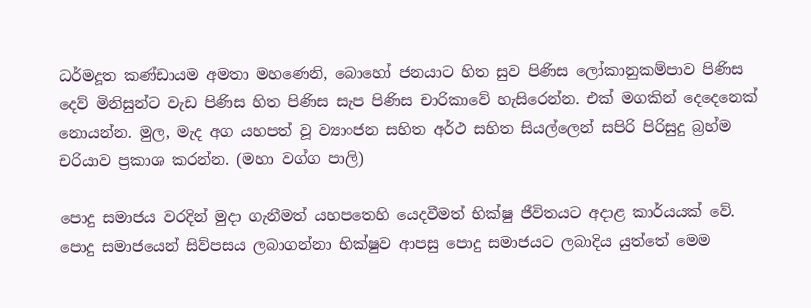ධර්මදූත කණ්ඩායම අමතා මහණෙනි, බොහෝ ජනයාට හිත සුව පිණිස ලෝකානුකම්පාව පිණිස දෙව් මිනිසුන්ට වැඩ පිණිස හිත පිණිස සැප පිණිස චාරිකාවේ හැසිරෙන්න. එක් මගකින් දෙදෙනෙක් නොයන්න. මුල, මැද අග යහපත් වූ ව්‍යාංජන සහිත අර්ථ සහිත සියල්ලෙන් සපිරි පිරිසුදු බ්‍රහ්ම චරියාව ප්‍රකාශ කරන්න. (මහා වග්ග පාලි)

පොදු සමාජය වරදින් මුදා ගැනීමත් යහපතෙහි යෙදවීමත් භික්ෂු ජීවිතයට අදාළ කාර්යයක් වේ. පොදු සමාජයෙන් සිව්පසය ලබාගන්නා භික්ෂුව ආපසු පොදු සමාජයට ලබාදිය යුත්තේ මෙම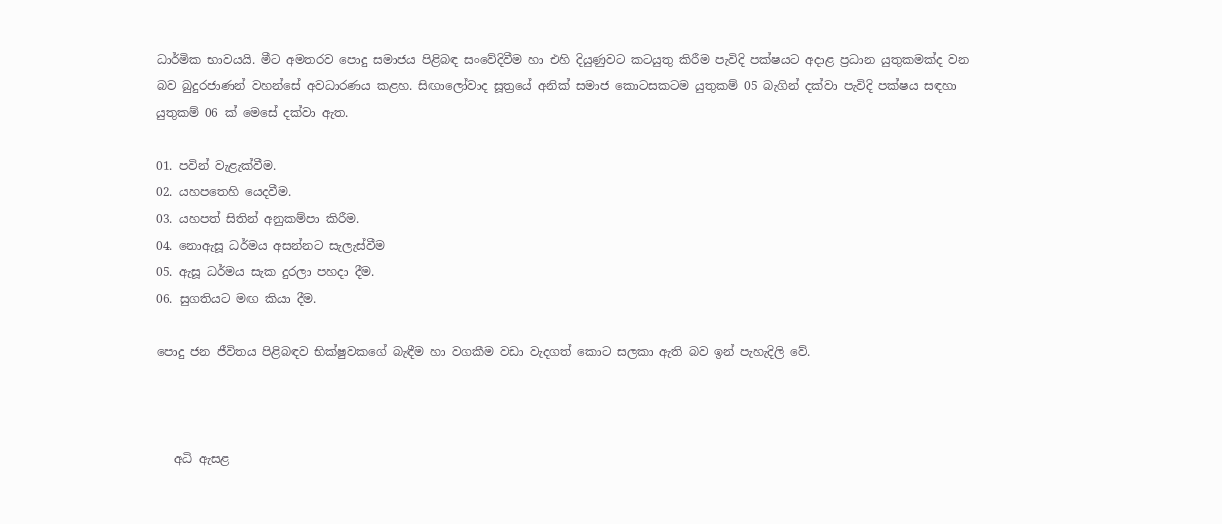ධාර්මික භාවයයි. මීට අමතරව පොදු සමාජය පිළිබඳ සංවේදිවීම හා එහි දියුණුවට කටයුතු කිරීම පැවිදි පක්ෂයට අදාළ ප්‍රධාන යුතුකමක්ද වන බව බුදුරජාණන් වහන්සේ අවධාරණය කළහ. සිඟාලෝවාද සූත්‍රයේ අනික් සමාජ කොටසකටම යුතුකම් 05 බැගින් දක්වා පැවිදි පක්ෂය සඳහා යුතුකම් 06 ක් මෙසේ දක්වා ඇත.

01. පවින් වැළැක්වීම.
02. යහපතෙහි යෙදවීම.
03. යහපත් සිතින් අනුකම්පා කිරීම.
04. නොඇසූ ධර්මය අසන්නට සැලැස්වීම
05. ඇසූ ධර්මය සැක දුරලා පහදා දීම.
06. සුගතියට මඟ කියා දීම.

පොදු ජන ජීවිතය පිළිබඳව භික්ෂුවකගේ බැඳීම හා වගකීම වඩා වැදගත් කොට සලකා ඇති බව ඉන් පැහැදිලි වේ.



   අධි ඇසළ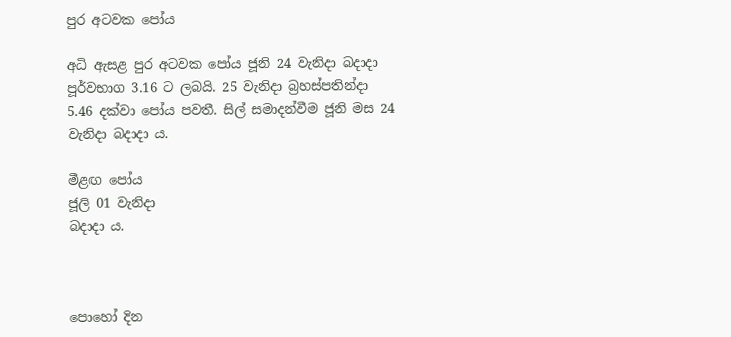පුර අටවක පෝය

අධි ඇසළ පුර අටවක පෝය ජූනි 24 වැනිදා බදාදා පූර්වභාග 3.16 ට ලබයි. 25 වැනිදා බ්‍රහස්පතින්දා 5.46 දක්වා පෝය පවතී. සිල් සමාදන්වීම ජූනි මස 24 වැනිදා බදාදා ය.

මීළඟ පෝය
ජූලි 01 වැනිදා
බදාදා ය.



පොහෝ දින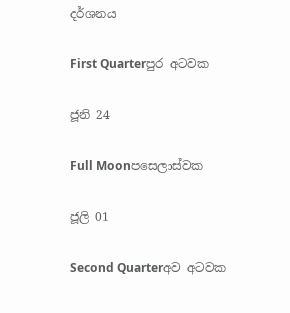දර්ශනය

First Quarterපුර අටවක

ජූනි 24

Full Moonපසෙලාස්වක

ජූලි 01

Second Quarterඅව අටවක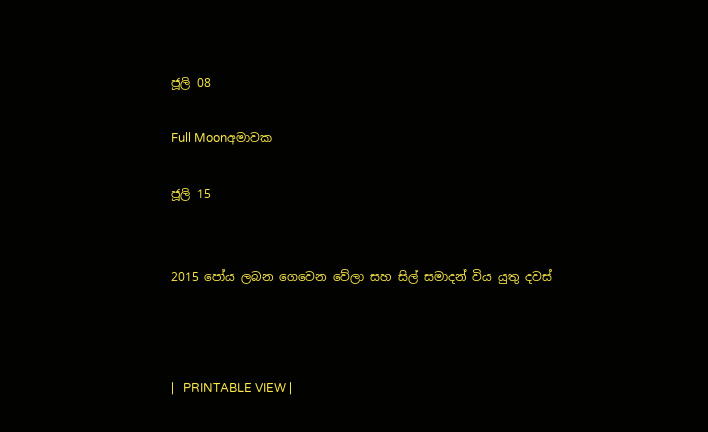ජූලි 08

Full Moonඅමාවක

ජූලි 15


2015 පෝය ලබන ගෙවෙන වේලා සහ සිල් සමාදන් විය යුතු දවස්



|   PRINTABLE VIEW |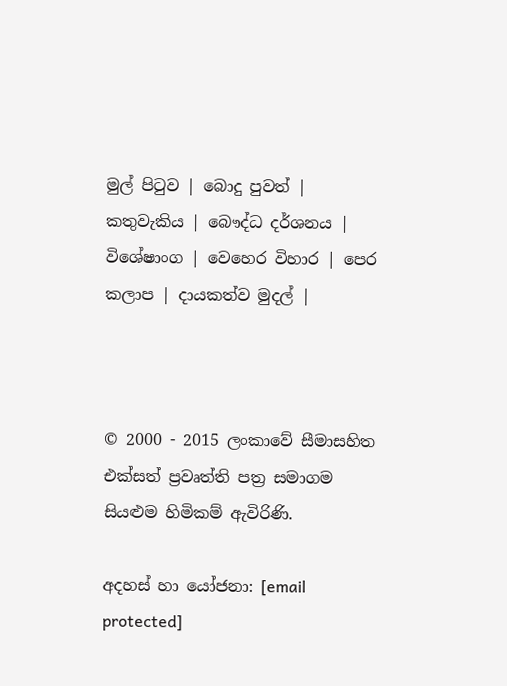මුල් පිටුව | බොදු පුවත් | කතුවැකිය | බෞද්ධ දර්ශනය | විශේෂාංග | වෙහෙර විහාර | පෙර කලාප | දායකත්ව මුදල් |



© 2000 - 2015 ලංකාවේ සීමාසහිත එක්සත් ප්‍රවෘත්ති පත්‍ර සමාගම
සියළුම හිමිකම් ඇවිරිණි.

අදහස් හා යෝජනා: [email protected]